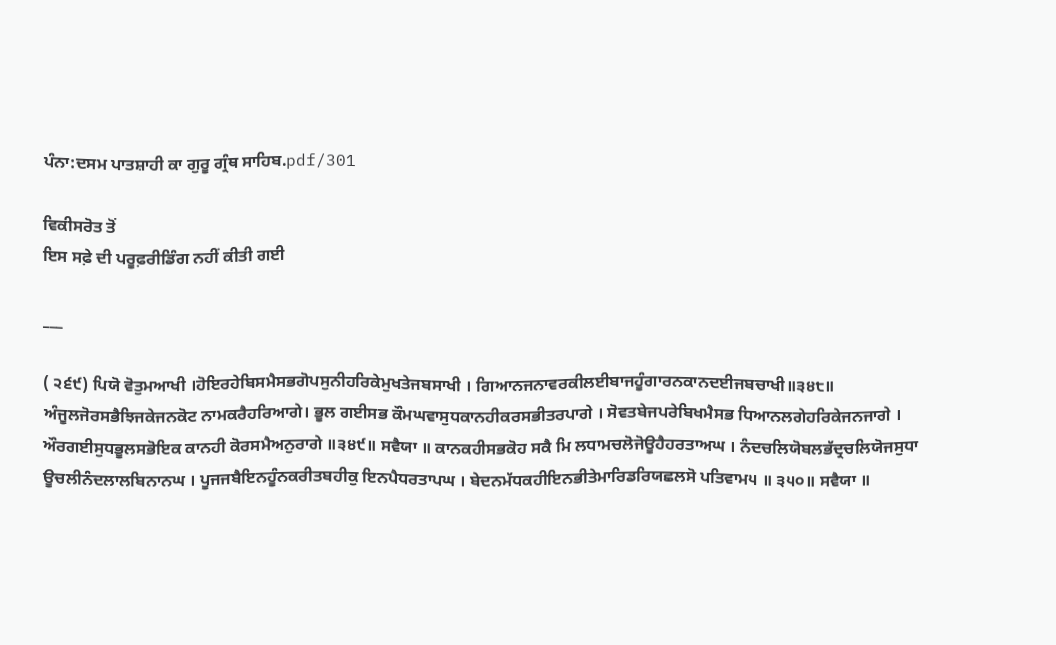ਪੰਨਾ:ਦਸਮ ਪਾਤਸ਼ਾਹੀ ਕਾ ਗੁਰੂ ਗ੍ਰੰਥ ਸਾਹਿਬ.pdf/301

ਵਿਕੀਸਰੋਤ ਤੋਂ
ਇਸ ਸਫ਼ੇ ਦੀ ਪਰੂਫ਼ਰੀਡਿੰਗ ਨਹੀਂ ਕੀਤੀ ਗਈ

___

( ੨੬੯) ਪਿਯੋ ਵੋਤੁਮਆਖੀ ।ਹੋਇਰਹੇਬਿਸਮੈਸਭਗੋਪਸੁਨੀਹਰਿਕੇਮੁਖਤੇਜਬਸਾਖੀ । ਗਿਆਨਜਨਾਵਰਕੀਲਈਬਾਜਹੂੰਗਾਰਨਕਾਨਦਈਜਬਚਾਖੀ॥੩੪੮॥ ਅੰਜੂਲਜੋਰਸਭੈਝਿਜਕੇਜਨਕੋਟ ਨਾਮਕਰੈਹਰਿਆਗੇ। ਭੂਲ ਗਈਸਭ ਕੌਮਘਵਾਸੁਧਕਾਨਹੀਕਰਸਭੀਤਰਪਾਗੇ । ਸੋਵਤਬੇਜਪਰੇਬਿਖਮੈਸਭ ਧਿਆਨਲਗੇਹਰਿਕੇਜਨਜਾਗੇ । ਔਰਗਈਸੁਧਭੂਲਸਭੋਇਕ ਕਾਨਹੀ ਕੋਰਸਮੈਅਨੁਰਾਗੇ ॥੩੪੯॥ ਸਵੈਯਾ ॥ ਕਾਨਕਹੀਸਭਕੋਹ ਸਕੈ ਮਿ ਲਧਾਮਚਲੋਜੋਊਹੈਹਰਤਾਅਘ । ਨੰਦਚਲਿਯੋਬਲਭੱਦ੍ਰਚਲਿਯੋਜਸੁਧਾ ਊਚਲੀਨੰਦਲਾਲਬਿਨਾਨਘ । ਪੂਜਜਬੈਇਨਹੂੰਨਕਰੀਤਬਹੀਕੁ ਇਨਪੈਧਰਤਾਪਘ । ਬੇਦਨਮੱਧਕਹੀਇਨਭੀਤੇਮਾਰਿਡਰਿਯਛਲਸੋ ਪਤਿਵਾਮ੫ ॥ ੩੫੦॥ ਸਵੈਯਾ ॥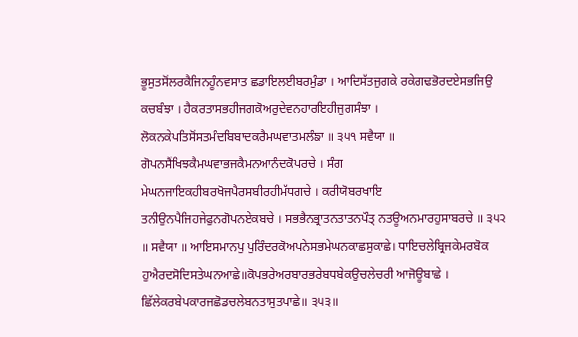ਭੂਸੁਤਸੋਂਲਰਕੈਜਿਨਹੂੰਨਵਸਾਤ ਛਡਾਇਲਈਬਰਮੁੰਡਾ । ਆਦਿਸੱਤਜੁਗਕੇ ਰਕੇਗਢਭੋਰਦਏਸਭਜਿਉ ਕਚਬੰਝਾ । ਹੈਕਰਤਾਸਭਹੀਜਗਕੋਅਰੁਦੇਵਨਹਾਰਇਹੀਜੁਗਸੰਝਾ । ਲੋਕਨਕੇਪਤਿਸੋਂਸਤਮੰਦਬਿਬਾਦਕਰੈਮਘਵਾਤਮਲੰਙਾ ॥ ੩੫੧ ਸਵੈਯਾ ॥ ਗੋਪਨਸੈਂਖਿਝਕੈਮਘਵਾਭਜਕੈਮਨਆਨੰਦਕੋਪਰਚੇ । ਸੰਗ ਮੇਘਨਜਾਇਕਹੀਬਰਖੋਜਪੈਰਸਬੀਰਹੀਮੱਧਗਚੇ । ਕਰੀਯੋਬਰਖਾਇ ਤਨੀਉਨਪੈਜਿਹਜੇਫੁਨਗੋਪਨਏਕਬਚੇ । ਸਭਭੈਨਭ੍ਰਾਤਨਤਾਤਨਪੌਤ੍ ਨਤਊਅਨਮਾਰਹੁਸਾਬਰਚੇ ॥ ੩੫੨ ॥ ਸਵੈਯਾ ॥ ਆਇਸਮਾਨਪੁ ਪੁਰਿੰਦਰਕੋਅਪਨੇਸਭਮੇਘਨਕਾਛਸੁਕਾਛੇ। ਧਾਇਚਲੇਬ੍ਰਿਜਕੇਮਰਬੋਕ ਹੁਐਰਦਸੋਦਿਸਤੇਘਨਆਛੇ॥ਕੋਪਭਰੇਅਰਬਾਰਭਰੇਬਧਬੇਕਉਚਲੇਚਰੀ ਆਜੋਊਬਾਛੇ । ਛਿੱਲੇਕਰਬੇਪਕਾਰਜਛੋਡਚਲੇਬਨਤਾਸੁਤਪਾਛੇ॥ ੩੫੩॥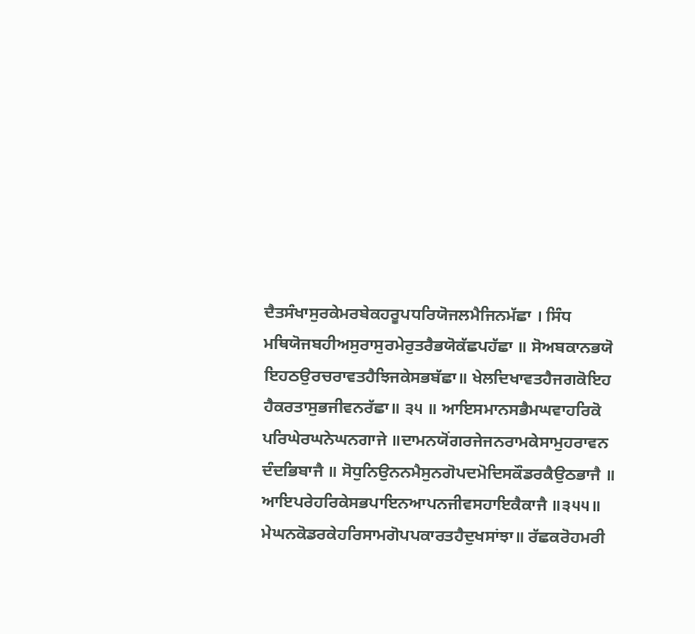ਦੈਤਸੰਖਾਸੁਰਕੇਮਰਬੇਕਹਰੂਪਧਰਿਯੋਜਲਮੈਜਿਨਮੱਛਾ । ਸਿੰਧ ਮਥਿਯੋਜਬਹੀਅਸੁਰਾਸੁਰਮੇਰੁਤਰੈਭਯੋਕੱਛਪਹੱਛਾ ॥ ਸੋਅਬਕਾਨਭਯੋ ਇਹਠਉਰਚਰਾਵਤਹੈਝਿਜਕੇਸਭਬੱਛਾ॥ ਖੇਲਦਿਖਾਵਤਹੈਜਗਕੋਇਹ ਹੈਕਰਤਾਸੁਭਜੀਵਨਰੱਛਾ॥ ੩੫ ॥ ਆਇਸਮਾਨਸਭੈਮਘਵਾਹਰਿਕੋ ਪਰਿਘੇਰਘਨੇਘਨਗਾਜੇ ॥ਦਾਮਨਯੋਂਗਰਜੇਜਨਰਾਮਕੇਸਾਮੁਹਰਾਵਨ ਦੰਦਭਿਬਾਜੈ ॥ ਸੋਧੁਨਿਉਨਨਮੈਸੁਨਗੋਪਦਮੋਦਿਸਕੌਡਰਕੈਉਠਭਾਜੈ ॥ ਆਇਪਰੇਹਰਿਕੇਸਭਪਾਇਨਆਪਨਜੀਵਸਹਾਇਕੈਕਾਜੈ ॥੩੫੫॥ ਮੇਘਨਕੋਡਰਕੇਹਰਿਸਾਮਗੋਪਪਕਾਰਤਹੈਦੁਖਸਾਂਝਾ॥ ਰੱਛਕਰੋਹਮਰੀ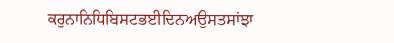ਕਰੁਨਾਨਿਧਿਬਿਸਟਭਈਦਿਨਅਉਸਤਸਾਂਝਾ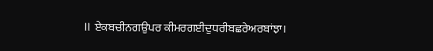॥ ਏਕਬਚੀਨਗਉਪਰ ਕੀਮਰਗਈਦੁਧਰੀਬਛਰੇਅਰਬਾਂਝਾ।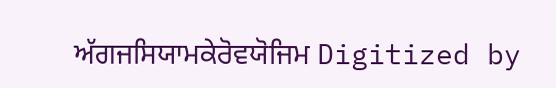ਅੱਗਜਸਿਯਾਮਕੇਰੋਵਯੋਜਿਮ Digitized by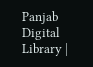Panjab Digital Library |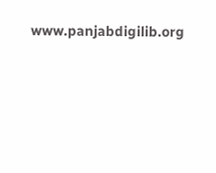www.panjabdigilib.org